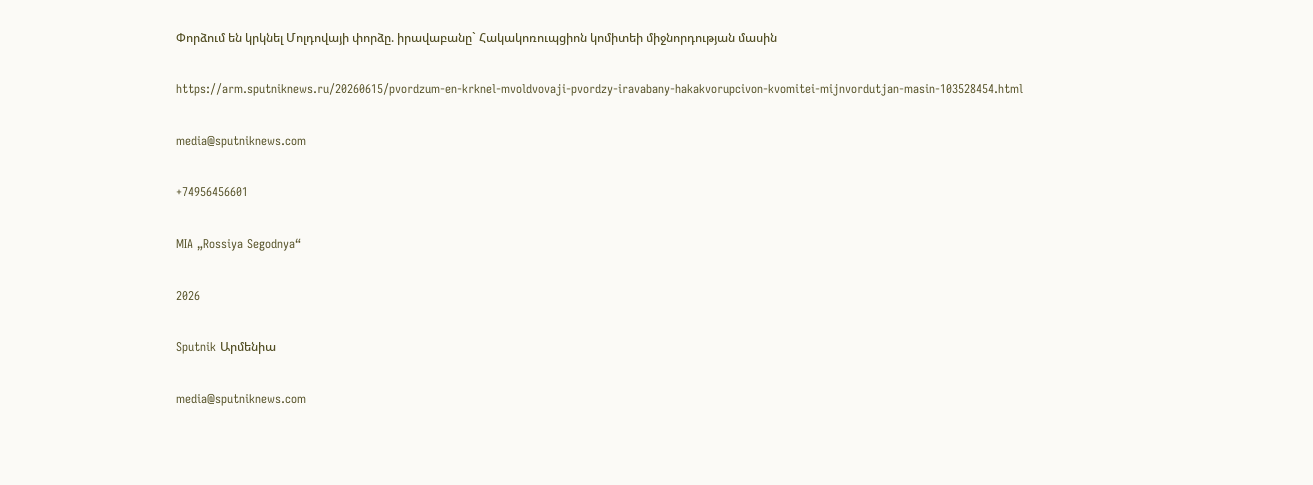Փորձում են կրկնել Մոլդովայի փորձը. իրավաբանը` Հակակոռուպցիոն կոմիտեի միջնորդության մասին

https://arm.sputniknews.ru/20260615/pvordzum-en-krknel-mvoldvovaji-pvordzy-iravabany-hakakvorupcivon-kvomitei-mijnvordutjan-masin-103528454.html

media@sputniknews.com

+74956456601

MIA „Rossiya Segodnya“

2026

Sputnik Արմենիա

media@sputniknews.com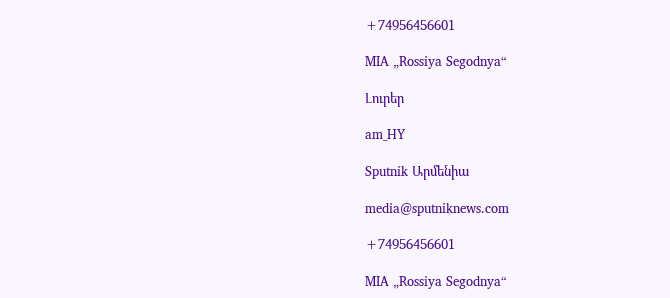+74956456601

MIA „Rossiya Segodnya“

Լուրեր

am_HY

Sputnik Արմենիա

media@sputniknews.com

+74956456601

MIA „Rossiya Segodnya“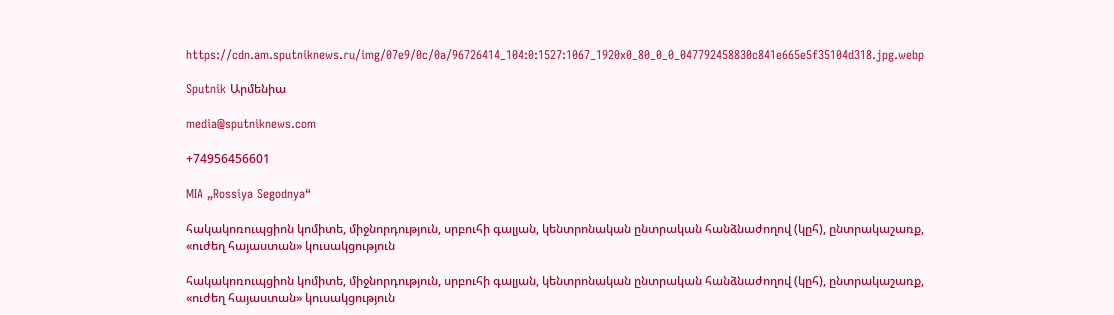https://cdn.am.sputniknews.ru/img/07e9/0c/0a/96726414_104:0:1527:1067_1920x0_80_0_0_047792458830c841e665e5f35104d318.jpg.webp

Sputnik Արմենիա

media@sputniknews.com

+74956456601

MIA „Rossiya Segodnya“

հակակոռուպցիոն կոմիտե, միջնորդություն, սրբուհի գալյան, կենտրոնական ընտրական հանձնաժողով (կըհ), ընտրակաշառք, «ուժեղ հայաստան» կուսակցություն

հակակոռուպցիոն կոմիտե, միջնորդություն, սրբուհի գալյան, կենտրոնական ընտրական հանձնաժողով (կըհ), ընտրակաշառք, «ուժեղ հայաստան» կուսակցություն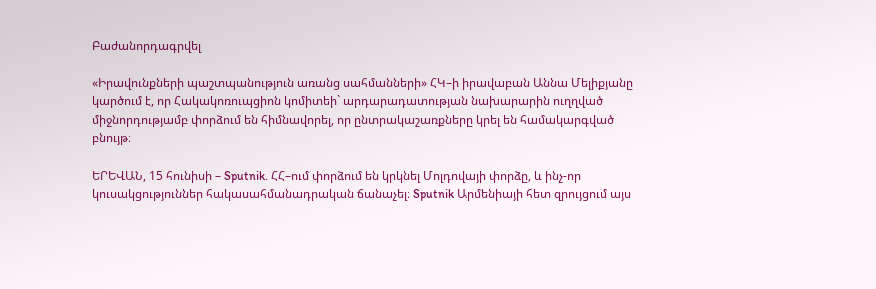Բաժանորդագրվել

«Իրավունքների պաշտպանություն առանց սահմանների» ՀԿ–ի իրավաբան Աննա Մելիքյանը կարծում է, որ Հակակոռուպցիոն կոմիտեի` արդարադատության նախարարին ուղղված միջնորդությամբ փորձում են հիմնավորել, որ ընտրակաշառքները կրել են համակարգված բնույթ։

ԵՐԵՎԱՆ, 15 հունիսի – Sputnik. ՀՀ–ում փորձում են կրկնել Մոլդովայի փորձը, և ինչ-որ կուսակցություններ հակասահմանադրական ճանաչել։ Sputnik Արմենիայի հետ զրույցում այս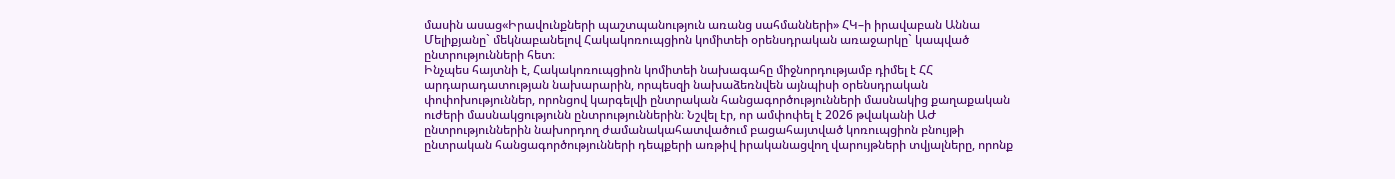մասին ասաց«Իրավունքների պաշտպանություն առանց սահմանների» ՀԿ–ի իրավաբան Աննա Մելիքյանը` մեկնաբանելով Հակակոռուպցիոն կոմիտեի օրենսդրական առաջարկը` կապված ընտրությունների հետ։
Ինչպես հայտնի է, Հակակոռուպցիոն կոմիտեի նախագահը միջնորդությամբ դիմել է ՀՀ արդարադատության նախարարին, որպեսզի նախաձեռնվեն այնպիսի օրենսդրական փոփոխություններ, որոնցով կարգելվի ընտրական հանցագործությունների մասնակից քաղաքական ուժերի մասնակցությունն ընտրություններին։ Նշվել էր, որ ամփոփել է 2026 թվականի ԱԺ ընտրություններին նախորդող ժամանակահատվածում բացահայտված կոռուպցիոն բնույթի ընտրական հանցագործությունների դեպքերի առթիվ իրականացվող վարույթների տվյալները, որոնք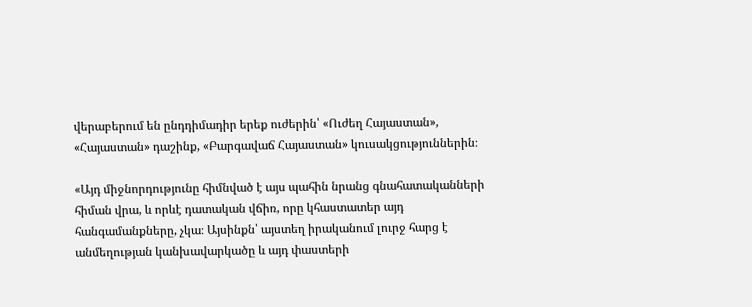վերաբերում են ընդդիմադիր երեք ուժերին՝ «Ուժեղ Հայաստան», «Հայաստան» դաշինք, «Բարգավաճ Հայաստան» կուսակցություններին։

«Այդ միջնորդությունը հիմնված է այս պահին նրանց գնահատականների հիման վրա, և որևէ դատական վճիռ, որը կհաստատեր այդ հանգամանքները, չկա։ Այսինքն՝ այստեղ իրականում լուրջ հարց է անմեղության կանխավարկածը և այդ փաստերի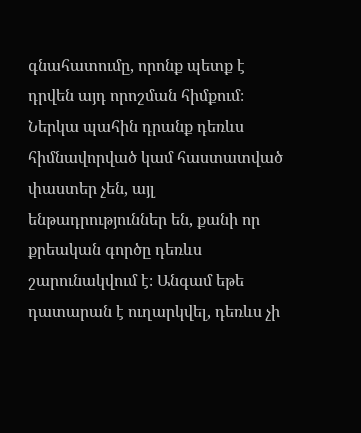գնահատումը, որոնք պետք է դրվեն այդ որոշման հիմքում։ Ներկա պահին դրանք դեռևս հիմնավորված կամ հաստատված փաստեր չեն, այլ ենթադրություններ են, քանի որ քրեական գործը դեռևս շարունակվում է։ Անգամ եթե դատարան է ուղարկվել, դեռևս չի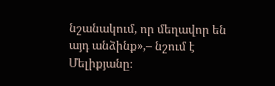նշանակում, որ մեղավոր են այդ անձինք»,– նշում է Մելիքյանը։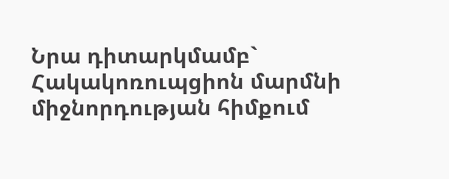Նրա դիտարկմամբ` Հակակոռուպցիոն մարմնի միջնորդության հիմքում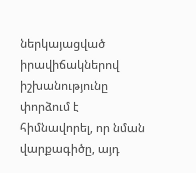ներկայացված իրավիճակներով իշխանությունը փորձում է հիմնավորել, որ նման վարքագիծը, այդ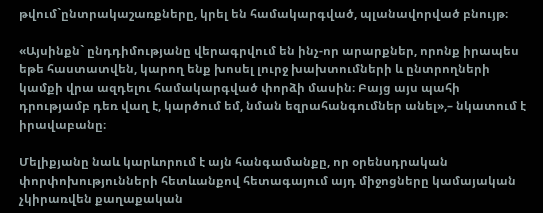թվում`ընտրակաշառքները, կրել են համակարգված, պլանավորված բնույթ։

«Այսինքն` ընդդիմությանը վերագրվում են ինչ-որ արարքներ, որոնք իրապես եթե հաստատվեն, կարող ենք խոսել լուրջ խախտումների և ընտրողների կամքի վրա ազդելու համակարգված փորձի մասին։ Բայց այս պահի դրությամբ դեռ վաղ է, կարծում եմ, նման եզրահանգումներ անել»,– նկատում է իրավաբանը։

Մելիքյանը նաև կարևորում է այն հանգամանքը, որ օրենսդրական փորփոխությունների հետևանքով հետագայում այդ միջոցները կամայական չկիրառվեն քաղաքական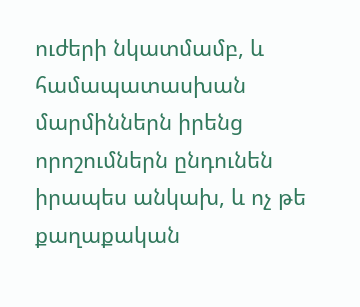ուժերի նկատմամբ, և համապատասխան մարմիններն իրենց որոշումներն ընդունեն իրապես անկախ, և ոչ թե քաղաքական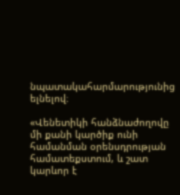նպատակահարմարությունից ելնելով։

«Վենետիկի հանձնաժողովը մի քանի կարծիք ունի համանման օրենսդրության համատեքստում, և շատ կարևոր է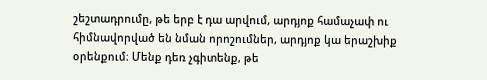շեշտադրումը, թե երբ է դա արվում, արդյոք համաչափ ու հիմնավորված են նման որոշումներ, արդյոք կա երաշխիք օրենքում։ Մենք դեռ չգիտենք, թե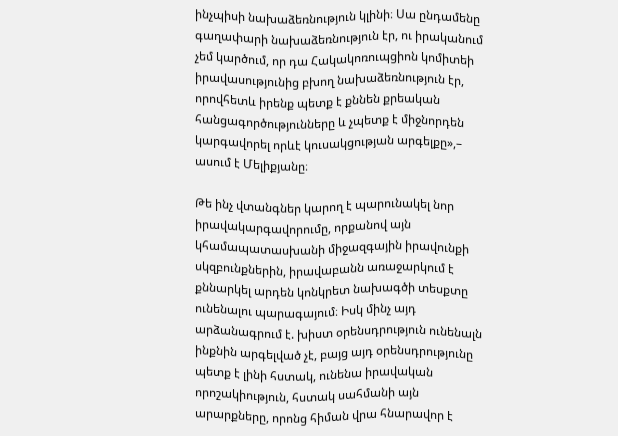ինչպիսի նախաձեռնություն կլինի։ Սա ընդամենը գաղափարի նախաձեռնություն էր, ու իրականում չեմ կարծում, որ դա Հակակոռուպցիոն կոմիտեի իրավասությունից բխող նախաձեռնություն էր, որովհետև իրենք պետք է քննեն քրեական հանցագործությունները և չպետք է միջնորդեն կարգավորել որևէ կուսակցության արգելքը»,– ասում է Մելիքյանը։

Թե ինչ վտանգներ կարող է պարունակել նոր իրավակարգավորումը, որքանով այն կհամապատասխանի միջազգային իրավունքի սկզբունքներին, իրավաբանն առաջարկում է քննարկել արդեն կոնկրետ նախագծի տեսքտը ունենալու պարագայում։ Իսկ մինչ այդ արձանագրում է. խիստ օրենսդրություն ունենալն ինքնին արգելված չէ, բայց այդ օրենսդրությունը պետք է լինի հստակ, ունենա իրավական որոշակիություն, հստակ սահմանի այն արարքները, որոնց հիման վրա հնարավոր է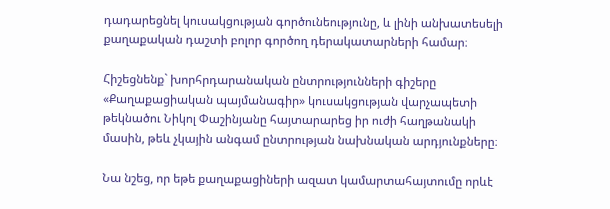դադարեցնել կուսակցության գործունեությունը, և լինի անխատեսելի քաղաքական դաշտի բոլոր գործող դերակատարների համար։

Հիշեցնենք` խորհրդարանական ընտրությունների գիշերը «Քաղաքացիական պայմանագիր» կուսակցության վարչապետի թեկնածու Նիկոլ Փաշինյանը հայտարարեց իր ուժի հաղթանակի մասին, թեև չկային անգամ ընտրության նախնական արդյունքները։

Նա նշեց, որ եթե քաղաքացիների ազատ կամարտահայտումը որևէ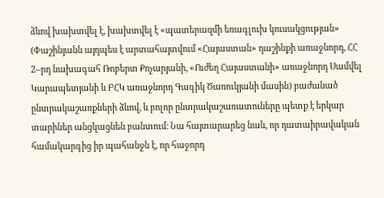ձևով խախտվել է, խախտվել է «պատերազմի եռագլուխ կուսակցության» (Փաշինյանն այդպես է արտահայտվում «Հայաստան» դաշինքի առաջնորդ, ՀՀ 2–րդ նախագահ Ռոբերտ Քոչարյանի, «Ուժեղ Հայաստանի» առաջնորդ Սամվել Կարապետյանի և ԲՀԿ առաջնորդ Գագիկ Ծառուկյանի մասին) բաժանած ընտրակաշառքների ձևով, և բոլոր ընտրակաշառատուները պետք է երկար տարիներ անցկացնեն բանտում։ Նա հայտարարեց նաև, որ դատաիրավական համակարգից իր պահանջն է, որ հաջորդ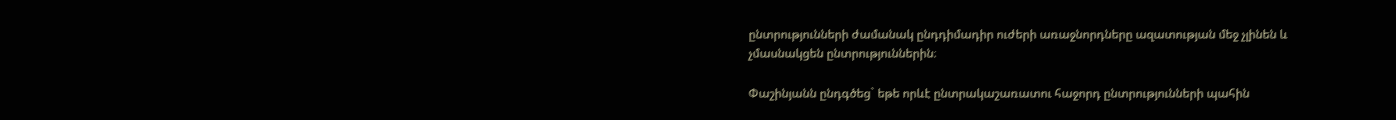ընտրությունների ժամանակ ընդդիմադիր ուժերի առաջնորդները ազատության մեջ չլինեն և չմասնակցեն ընտրություններին։

Փաշինյանն ընդգծեց` եթե որևէ ընտրակաշառատու հաջորդ ընտրությունների պահին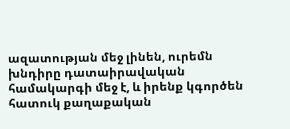ազատության մեջ լինեն, ուրեմն խնդիրը դատաիրավական համակարգի մեջ է, և իրենք կգործեն հատուկ քաղաքական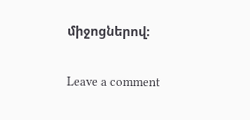միջոցներով։

Leave a comment